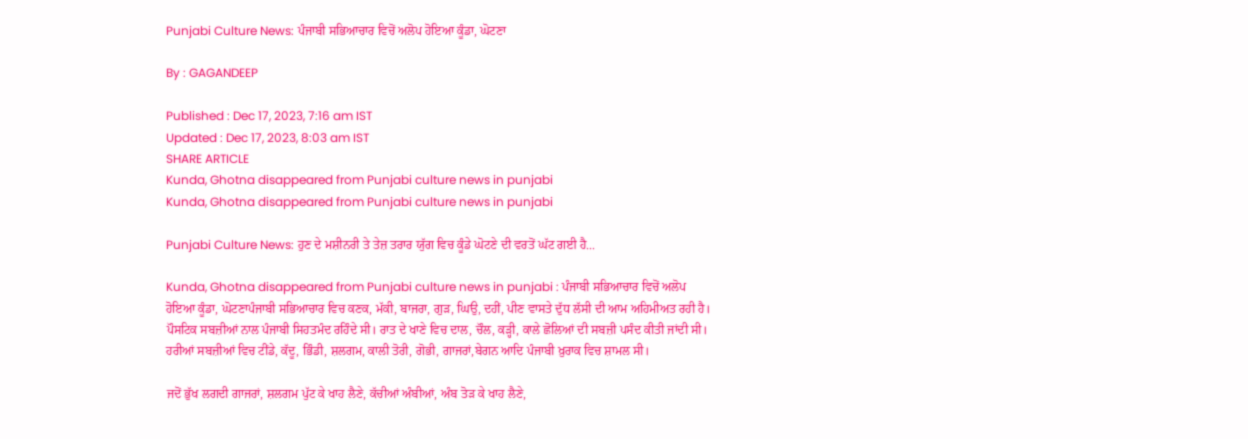Punjabi Culture News: ਪੰਜਾਬੀ ਸਭਿਆਚਾਰ ਵਿਚੋਂ ਅਲੋਪ ਹੋਇਆ ਕੂੰਡਾ, ਘੋਟਣਾ

By : GAGANDEEP

Published : Dec 17, 2023, 7:16 am IST
Updated : Dec 17, 2023, 8:03 am IST
SHARE ARTICLE
Kunda, Ghotna disappeared from Punjabi culture news in punjabi
Kunda, Ghotna disappeared from Punjabi culture news in punjabi

Punjabi Culture News: ਹੁਣ ਦੇ ਮਸ਼ੀਨਰੀ ਤੇ ਤੇਜ਼ ਤਰਾਰ ਯੁੱਗ ਵਿਚ ਕੂੰਡੇ ਘੋਟਣੇ ਦੀ ਵਰਤੋਂ ਘੱਟ ਗਈ ਹੈ...

Kunda, Ghotna disappeared from Punjabi culture news in punjabi : ਪੰਜਾਬੀ ਸਭਿਆਚਾਰ ਵਿਚੋਂ ਅਲੋਪ ਹੋਇਆ ਕੂੰਡਾ, ਘੋਟਣਾਪੰਜਾਬੀ ਸਭਿਆਚਾਰ ਵਿਚ ਕਣਕ, ਮੱਕੀ, ਬਾਜਰਾ, ਗੁੜ, ਘਿਉ, ਦਹੀਂ, ਪੀਣ ਵਾਸਤੇ ਦੁੱਧ ਲੱਸੀ ਦੀ ਆਮ ਅਹਿਮੀਅਤ ਰਹੀ ਹੈ। ਪੌਸਟਿਕ ਸਬਜ਼ੀਆਂ ਨਾਲ ਪੰਜਾਬੀ ਸਿਹਤਮੰਦ ਰਹਿੰਦੇ ਸੀ। ਰਾਤ ਦੇ ਖਾਣੇ ਵਿਚ ਦਾਲ, ਚੌਲ, ਕੜ੍ਹੀ, ਕਾਲੇ ਛੋਲਿਆਂ ਦੀ ਸਬਜ਼ੀ ਪਸੰਦ ਕੀਤੀ ਜਾਂਦੀ ਸੀ। ਹਰੀਆਂ ਸਬਜ਼ੀਆਂ ਵਿਚ ਟੀਂਡੇ, ਕੱਦੂ, ਭਿੰਡੀ, ਸ਼ਲਗਮ, ਕਾਲੀ ਤੋਰੀ, ਗੋਭੀ, ਗਾਜਰਾਂ,ਬੇਗਨ ਆਦਿ ਪੰਜਾਬੀ ਖ਼ੁਰਾਕ ਵਿਚ ਸ਼ਾਮਲ ਸੀ।

ਜਦੋਂ ਭੁੱਖ ਲਗਦੀ ਗਾਜਰਾਂ, ਸ਼ਲਗਮ ਪੁੱਟ ਕੇ ਖਾਹ ਲੈਣੇ, ਕੱਚੀਆਂ ਅੰਬੀਆਂ, ਅੰਬ ਤੋੜ ਕੇ ਖਾਹ ਲੈਣੇ,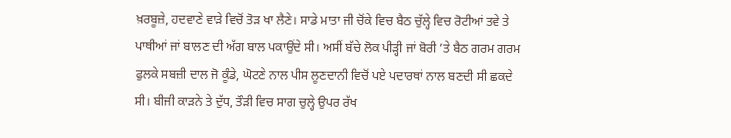ਖ਼ਰਬੂਜ਼ੇ, ਹਦਵਾਣੇ ਵਾੜੇ ਵਿਚੋਂ ਤੋੜ ਖਾ ਲੈਣੇ। ਸਾਡੇ ਮਾਤਾ ਜੀ ਚੋਂਕੇ ਵਿਚ ਬੈਠ ਚੁੱਲ੍ਹੇ ਵਿਚ ਰੋਟੀਆਂ ਤਵੇ ਤੇ ਪਾਥੀਆਂ ਜਾਂ ਬਾਲਣ ਦੀ ਅੱਗ ਬਾਲ ਪਕਾਉਂਦੇ ਸੀ। ਅਸੀਂ ਬੱਚੇ ਲੋਕ ਪੀੜ੍ਹੀ ਜਾਂ ਬੋਰੀ ’ਤੇ ਬੈਠ ਗਰਮ ਗਰਮ ਫੁਲਕੇ ਸਬਜ਼ੀ ਦਾਲ ਜੋ ਕੂੰਡੇ, ਘੋਟਣੇ ਨਾਲ ਪੀਸ ਲੂਣਦਾਨੀ ਵਿਚੋਂ ਪਏ ਪਦਾਰਥਾਂ ਨਾਲ ਬਣਦੀ ਸੀ ਛਕਦੇ ਸੀ। ਬੀਜੀ ਕਾੜਨੇ ਤੇ ਦੁੱਧ, ਤੌੜੀ ਵਿਚ ਸਾਗ ਚੁਲ੍ਹੇ ਉਪਰ ਰੱਖ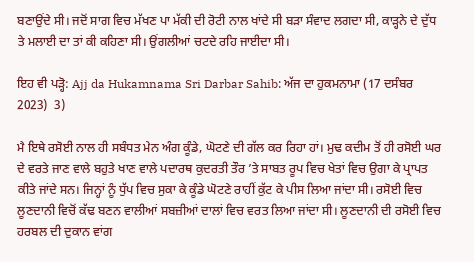ਬਣਾਉਂਦੇ ਸੀ। ਜਦੋਂ ਸਾਗ ਵਿਚ ਮੱਖਣ ਪਾ ਮੱਕੀ ਦੀ ਰੋਟੀ ਨਾਲ ਖਾਂਦੇ ਸੀ ਬੜਾ ਸੰਵਾਦ ਲਗਦਾ ਸੀ, ਕਾੜ੍ਹਨੇ ਦੇ ਦੁੱਧ ਤੇ ਮਲਾਈ ਦਾ ਤਾਂ ਕੀ ਕਹਿਣਾ ਸੀ। ਉਂਗਲੀਆਂ ਚਟਦੇ ਰਹਿ ਜਾਈਦਾ ਸੀ।

ਇਹ ਵੀ ਪੜ੍ਹੋ: Ajj da Hukamnama Sri Darbar Sahib: ਅੱਜ ਦਾ ਹੁਕਮਨਾਮਾ (17 ਦਸੰਬਰ 2023)  3)

ਮੈ ਇਥੇ ਰਸੋਈ ਨਾਲ ਹੀ ਸਬੰਧਤ ਮੇਨ ਅੰਗ ਕੂੰਡੇ, ਘੋਟਣੇ ਦੀ ਗੱਲ ਕਰ ਰਿਹਾ ਹਾਂ। ਮੁਢ ਕਦੀਮ ਤੋਂ ਹੀ ਰਸੋਈ ਘਰ ਦੇ ਵਰਤੇ ਜਾਣ ਵਾਲੇ ਬਹੁਤੇ ਖਾਣ ਵਾਲੇ ਪਦਾਰਥ ਕੁਦਰਤੀ ਤੌਰ ’ਤੇ ਸਾਬਤ ਰੂਪ ਵਿਚ ਖੇਤਾਂ ਵਿਚ ਉਗਾ ਕੇ ਪ੍ਰਾਪਤ ਕੀਤੇ ਜਾਂਦੇ ਸਨ। ਜਿਨ੍ਹਾਂ ਨੂੰ ਧੁੱਪ ਵਿਚ ਸੁਕਾ ਕੇ ਕੂੰਡੇ ਘੋਟਣੇ ਰਾਹੀਂ ਕੁੱਟ ਕੇ ਪੀਸ ਲਿਆ ਜਾਂਦਾ ਸੀ। ਰਸੋਈ ਵਿਚ ਲੂਣਦਾਨੀ ਵਿਚੋਂ ਕੱਢ ਬਣਨ ਵਾਲੀਆਂ ਸਬਜ਼ੀਆਂ ਦਾਲਾਂ ਵਿਚ ਵਰਤ ਲਿਆ ਜਾਂਦਾ ਸੀ। ਲੂਣਦਾਨੀ ਦੀ ਰਸੋਈ ਵਿਚ ਹਰਬਲ ਦੀ ਦੁਕਾਨ ਵਾਂਗ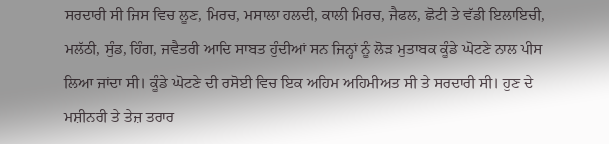ਸਰਦਾਰੀ ਸੀ ਜਿਸ ਵਿਚ ਲੂਣ, ਮਿਰਚ, ਮਸਾਲਾ ਹਲਦੀ, ਕਾਲੀ ਮਿਰਚ, ਜੈਫਲ, ਛੋਟੀ ਤੇ ਵੱਡੀ ਇਲਾਇਚੀ, ਮਲੱਠੀ, ਸੁੰਡ, ਹਿੰਗ, ਜਵੈਤਰੀ ਆਦਿ ਸਾਬਤ ਹੁੰਦੀਆਂ ਸਨ ਜਿਨ੍ਹਾਂ ਨੂੰ ਲੋੜ ਮੁਤਾਬਕ ਕੂੰਡੇ ਘੋਟਣੇ ਨਾਲ ਪੀਸ ਲਿਆ ਜਾਂਦਾ ਸੀ। ਕੂੰਡੇ ਘੋਟਣੇ ਦੀ ਰਸੋਈ ਵਿਚ ਇਕ ਅਹਿਮ ਅਹਿਮੀਅਤ ਸੀ ਤੇ ਸਰਦਾਰੀ ਸੀ। ਹੁਣ ਦੇ ਮਸ਼ੀਨਰੀ ਤੇ ਤੇਜ਼ ਤਰਾਰ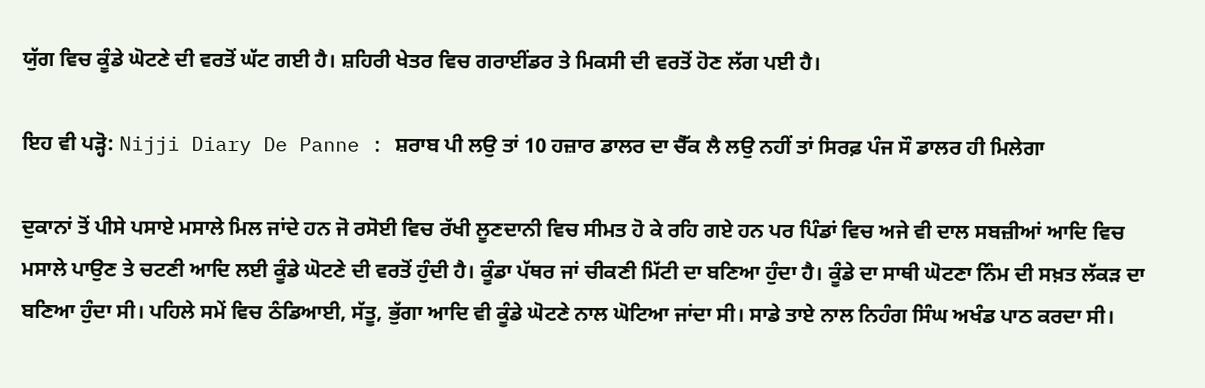ਯੁੱਗ ਵਿਚ ਕੂੰਡੇ ਘੋਟਣੇ ਦੀ ਵਰਤੋਂ ਘੱਟ ਗਈ ਹੈ। ਸ਼ਹਿਰੀ ਖੇਤਰ ਵਿਚ ਗਰਾਈਂਡਰ ਤੇ ਮਿਕਸੀ ਦੀ ਵਰਤੋਂ ਹੋਣ ਲੱਗ ਪਈ ਹੈ।

ਇਹ ਵੀ ਪੜ੍ਹੋ: Nijji Diary De Panne : ਸ਼ਰਾਬ ਪੀ ਲਉ ਤਾਂ 10 ਹਜ਼ਾਰ ਡਾਲਰ ਦਾ ਚੈੱਕ ਲੈ ਲਉ ਨਹੀਂ ਤਾਂ ਸਿਰਫ਼ ਪੰਜ ਸੌ ਡਾਲਰ ਹੀ ਮਿਲੇਗਾ

ਦੁਕਾਨਾਂ ਤੋਂ ਪੀਸੇ ਪਸਾਏ ਮਸਾਲੇ ਮਿਲ ਜਾਂਦੇ ਹਨ ਜੋ ਰਸੋਈ ਵਿਚ ਰੱਖੀ ਲੂਣਦਾਨੀ ਵਿਚ ਸੀਮਤ ਹੋ ਕੇ ਰਹਿ ਗਏ ਹਨ ਪਰ ਪਿੰਡਾਂ ਵਿਚ ਅਜੇ ਵੀ ਦਾਲ ਸਬਜ਼ੀਆਂ ਆਦਿ ਵਿਚ ਮਸਾਲੇ ਪਾਉਣ ਤੇ ਚਟਣੀ ਆਦਿ ਲਈ ਕੂੰਡੇ ਘੋਟਣੇ ਦੀ ਵਰਤੋਂ ਹੁੰਦੀ ਹੈ। ਕੂੰਡਾ ਪੱਥਰ ਜਾਂ ਚੀਕਣੀ ਮਿੱਟੀ ਦਾ ਬਣਿਆ ਹੁੰਦਾ ਹੈ। ਕੂੰਡੇ ਦਾ ਸਾਥੀ ਘੋਟਣਾ ਨਿੰਮ ਦੀ ਸਖ਼ਤ ਲੱਕੜ ਦਾ ਬਣਿਆ ਹੁੰਦਾ ਸੀ। ਪਹਿਲੇ ਸਮੇਂ ਵਿਚ ਠੰਡਿਆਈ, ਸੱਤੂ, ਭੁੱਗਾ ਆਦਿ ਵੀ ਕੂੰਡੇ ਘੋਟਣੇ ਨਾਲ ਘੋਟਿਆ ਜਾਂਦਾ ਸੀ। ਸਾਡੇ ਤਾਏ ਨਾਲ ਨਿਹੰਗ ਸਿੰਘ ਅਖੰਡ ਪਾਠ ਕਰਦਾ ਸੀ।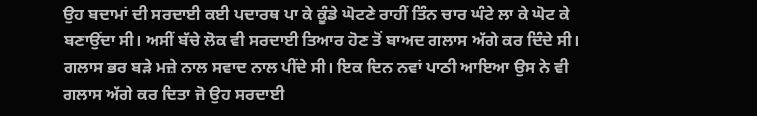ਉਹ ਬਦਾਮਾਂ ਦੀ ਸਰਦਾਈ ਕਈ ਪਦਾਰਥ ਪਾ ਕੇ ਕੂੰਡੇ ਘੋਟਣੇ ਰਾਹੀਂ ਤਿੰਨ ਚਾਰ ਘੰਟੇ ਲਾ ਕੇ ਘੋਟ ਕੇ ਬਣਾਉਂਦਾ ਸੀ। ਅਸੀਂ ਬੱਚੇ ਲੋਕ ਵੀ ਸਰਦਾਈ ਤਿਆਰ ਹੋਣ ਤੋਂ ਬਾਅਦ ਗਲਾਸ ਅੱਗੇ ਕਰ ਦਿੰਦੇ ਸੀ। ਗਲਾਸ ਭਰ ਬੜੇ ਮਜ਼ੇ ਨਾਲ ਸਵਾਦ ਨਾਲ ਪੀਂਦੇ ਸੀ। ਇਕ ਦਿਨ ਨਵਾਂ ਪਾਠੀ ਆਇਆ ਉਸ ਨੇ ਵੀ ਗਲਾਸ ਅੱਗੇ ਕਰ ਦਿਤਾ ਜੋ ਉਹ ਸਰਦਾਈ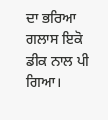ਦਾ ਭਰਿਆ ਗਲਾਸ ਇਕੋ ਡੀਕ ਨਾਲ ਪੀ ਗਿਆ।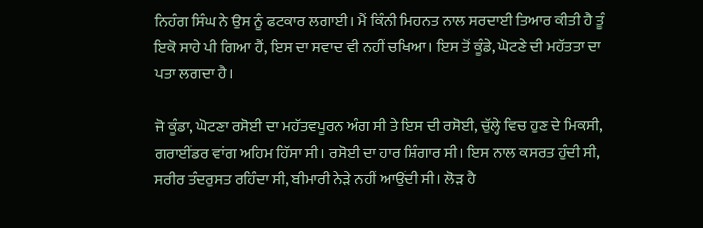ਨਿਹੰਗ ਸਿੰਘ ਨੇ ਉਸ ਨੂੰ ਫਟਕਾਰ ਲਗਾਈ। ਮੈਂ ਕਿੰਨੀ ਮਿਹਨਤ ਨਾਲ ਸਰਦਾਈ ਤਿਆਰ ਕੀਤੀ ਹੈ ਤੂੰ ਇਕੋ ਸਾਹੇ ਪੀ ਗਿਆ ਹੈਂ, ਇਸ ਦਾ ਸਵਾਦ ਵੀ ਨਹੀਂ ਚਖਿਆ। ਇਸ ਤੋਂ ਕੂੰਡੇ, ਘੋਟਣੇ ਦੀ ਮਹੱਤਤਾ ਦਾ ਪਤਾ ਲਗਦਾ ਹੈ।

ਜੋ ਕੂੰਡਾ, ਘੋਟਣਾ ਰਸੋਈ ਦਾ ਮਹੱਤਵਪੂਰਨ ਅੰਗ ਸੀ ਤੇ ਇਸ ਦੀ ਰਸੋਈ, ਚੁੱਲ੍ਹੇ ਵਿਚ ਹੁਣ ਦੇ ਮਿਕਸੀ, ਗਰਾਈਂਡਰ ਵਾਂਗ ਅਹਿਮ ਹਿੱਸਾ ਸੀ। ਰਸੋਈ ਦਾ ਹਾਰ ਸ਼ਿੰਗਾਰ ਸੀ। ਇਸ ਨਾਲ ਕਸਰਤ ਹੁੰਦੀ ਸੀ, ਸਰੀਰ ਤੰਦਰੁਸਤ ਰਹਿੰਦਾ ਸੀ, ਬੀਮਾਰੀ ਨੇੜੇ ਨਹੀਂ ਆਉਂਦੀ ਸੀ। ਲੋੜ ਹੈ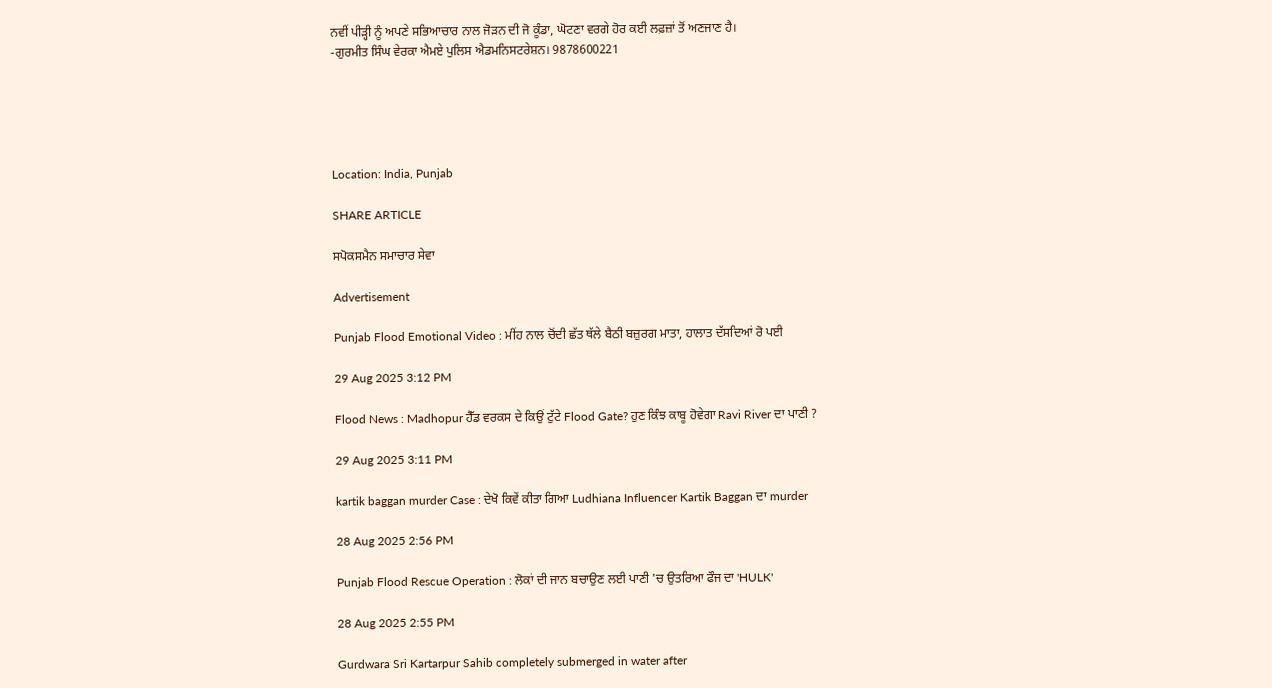ਨਵੀਂ ਪੀੜ੍ਹੀ ਨੂੰ ਅਪਣੇ ਸਭਿਆਚਾਰ ਨਾਲ ਜੋੜਨ ਦੀ ਜੋ ਕੂੰਡਾ, ਘੋਟਣਾ ਵਰਗੇ ਹੋਰ ਕਈ ਲਫ਼ਜ਼ਾਂ ਤੋਂ ਅਣਜਾਣ ਹੈ।
-ਗੁਰਮੀਤ ਸਿੰਘ ਵੇਰਕਾ ਐਮਏ ਪੁਲਿਸ ਐਡਮਨਿਸਟਰੇਸ਼ਨ। 9878600221





Location: India, Punjab

SHARE ARTICLE

ਸਪੋਕਸਮੈਨ ਸਮਾਚਾਰ ਸੇਵਾ

Advertisement

Punjab Flood Emotional Video : ਮੀਂਹ ਨਾਲ ਚੋਂਦੀ ਛੱਤ ਥੱਲੇ ਬੈਠੀ ਬਜ਼ੁਰਗ ਮਾਤਾ, ਹਾਲਾਤ ਦੱਸਦਿਆਂ ਰੋ ਪਈ

29 Aug 2025 3:12 PM

Flood News : Madhopur ਹੈੱਡ ਵਰਕਸ ਦੇ ਕਿਉਂ ਟੁੱਟੇ Flood Gate? ਹੁਣ ਕਿੰਝ ਕਾਬੂ ਹੋਵੇਗਾ Ravi River ਦਾ ਪਾਣੀ ?

29 Aug 2025 3:11 PM

kartik baggan murder Case : ਦੇਖੋ ਕਿਵੇਂ ਕੀਤਾ ਗਿਆ Ludhiana Influencer Kartik Baggan ਦਾ murder

28 Aug 2025 2:56 PM

Punjab Flood Rescue Operation : ਲੋਕਾਂ ਦੀ ਜਾਨ ਬਚਾਉਣ ਲਈ ਪਾਣੀ 'ਚ ਉਤਰਿਆ ਫੌਜ ਦਾ 'HULK'

28 Aug 2025 2:55 PM

Gurdwara Sri Kartarpur Sahib completely submerged in water after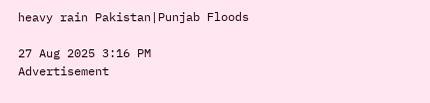heavy rain Pakistan|Punjab Floods

27 Aug 2025 3:16 PM
Advertisement